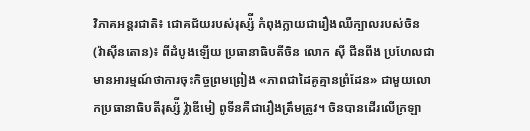វិភាគអន្តរជាតិ៖ ជោគជ័យរបស់រុស្ស៉ី កំពុងក្លាយជារឿងឈឺក្បាលរបស់ចិន
(វ៉ាស៊ីនតោន)៖ ពីដំបូងឡើយ ប្រធានាធិបតីចិន លោក ស៊ី ជីនពីង ប្រហែលជាមានអារម្មណ៍ថាការចុះកិច្ចព្រមព្រៀង «ភាពជាដៃគូគ្មានព្រំដែន» ជាមួយលោកប្រធានាធិបតីរុស្ស៉ី វ្ល៉ាឌីមៀ ពូទីនគឺជារឿងត្រឹមត្រូវ។ ចិនបានដើរលើក្រឡា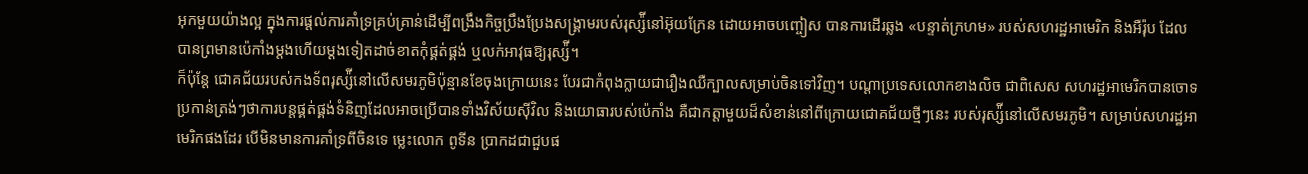អុកមួយយ៉ាងល្អ ក្នុងការផ្ដល់ការគាំទ្រគ្រប់គ្រាន់ដើម្បីពង្រឹងកិច្ចប្រឹងប្រែងសង្រ្គាមរបស់រុស្ស៉ីនៅអ៊ុយក្រែន ដោយអាចបញ្ចៀស បានការដើរឆ្លង «បន្ទាត់ក្រហម» របស់សហរដ្ឋអាមេរិក និងអឺរ៉ុប ដែលបានព្រមានប៉េកាំងម្ដងហើយម្ដងទៀតដាច់ខាតកុំផ្គត់ផ្គង់ ឬលក់អាវុធឱ្យរុស្ស៉ី។
ក៏ប៉ុន្តែ ជោគជ័យរបស់កងទ័ពរុស្ស៉ីនៅលើសមរភូមិប៉ុន្មានខែចុងក្រោយនេះ បែរជាកំពុងក្លាយជារឿងឈឺក្បាលសម្រាប់ចិនទៅវិញ។ បណ្ដាប្រទេសលោកខាងលិច ជាពិសេស សហរដ្ឋអាមេរិកបានចោទប្រកាន់ត្រង់ៗថាការបន្តផ្គត់ផ្គង់ទំនិញដែលអាចប្រើបានទាំងវិស័យស៊ីវិល និងយោធារបស់ប៉េកាំង គឺជាកត្តាមួយដ៏សំខាន់នៅពីក្រោយជោគជ័យថ្មីៗនេះ របស់រុស្ស៉ីនៅលើសមរភូមិ។ សម្រាប់សហរដ្ឋអាមេរិកផងដែរ បើមិនមានការគាំទ្រពីចិនទេ ម្លេះលោក ពូទីន ប្រាកដជាជួបផ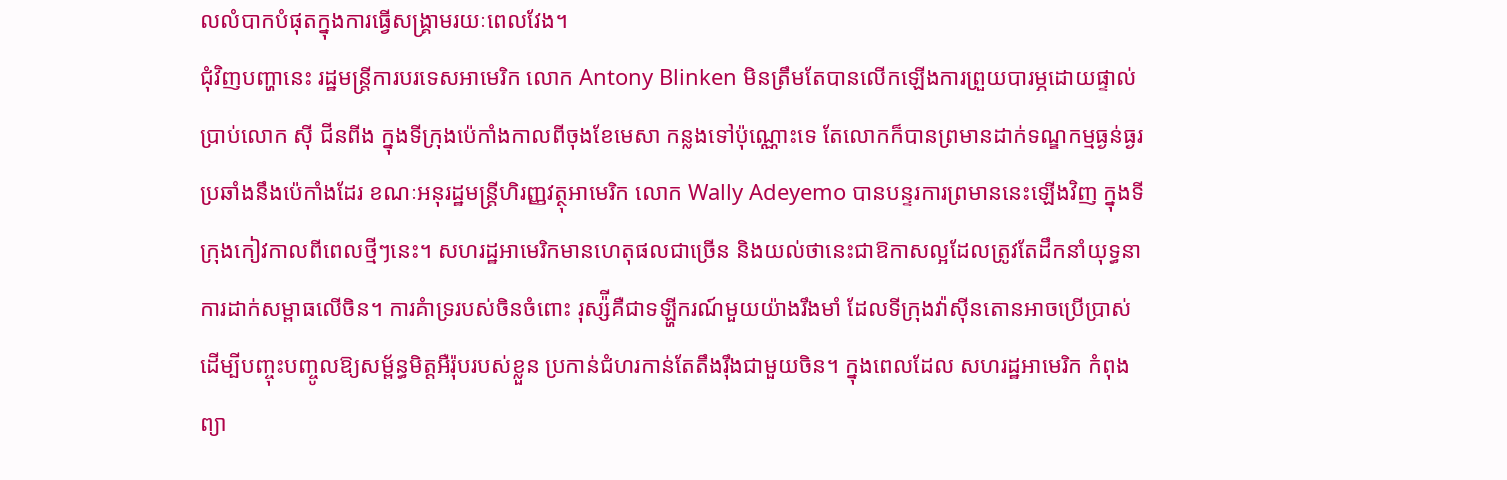លលំបាកបំផុតក្នុងការធ្វើសង្រ្គាមរយៈពេលវែង។
ជុំវិញបញ្ហានេះ រដ្ឋមន្ត្រីការបរទេសអាមេរិក លោក Antony Blinken មិនត្រឹមតែបានលើកឡើងការព្រួយបារម្ភដោយផ្ទាល់ប្រាប់លោក ស៊ី ជីនពីង ក្នុងទីក្រុងប៉េកាំងកាលពីចុងខែមេសា កន្លងទៅប៉ុណ្ណោះទេ តែលោកក៏បានព្រមានដាក់ទណ្ឌកម្មធ្ងន់ធ្ងរប្រឆាំងនឹងប៉េកាំងដែរ ខណៈអនុរដ្ឋមន្ត្រីហិរញ្ញវត្ថុអាមេរិក លោក Wally Adeyemo បានបន្ទរការព្រមាននេះឡើងវិញ ក្នុងទីក្រុងកៀវកាលពីពេលថ្មីៗនេះ។ សហរដ្ឋអាមេរិកមានហេតុផលជាច្រើន និងយល់ថានេះជាឱកាសល្អដែលត្រូវតែដឹកនាំយុទ្ធនាការដាក់សម្ពាធលើចិន។ ការគំាទ្ររបស់ចិនចំពោះ រុស្ស៉ីគឺជាទឡ្ហីករណ៍មួយយ៉ាងរឹងមាំ ដែលទីក្រុងវ៉ាស៊ីនតោនអាចប្រើប្រាស់ដើម្បីបញ្ចុះបញ្ចូលឱ្យសម្ព័ន្ធមិត្តអឺរ៉ុបរបស់ខ្លួន ប្រកាន់ជំហរកាន់តែតឹងរ៉ឹងជាមួយចិន។ ក្នុងពេលដែល សហរដ្ឋអាមេរិក កំពុងព្យា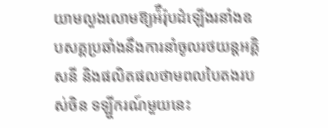យាមលួងលោមឱ្យអ៉ឺរ៉ុបដំឡើងរនាំងឧបសគ្គប្រឆាំងនឹងការនាំចូលរថយន្ដអគ្គិសនី និងផលិតផលថាមពលបៃតងរបស់ចិន ទឡ្ហីករណ៍មួយនេះ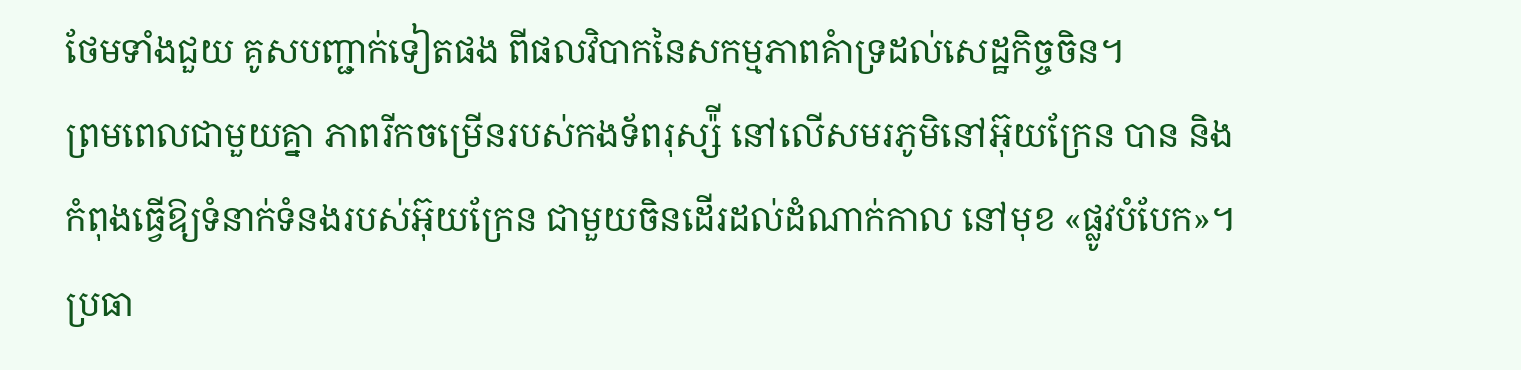ថែមទាំងជួយ គូសបញ្ជាក់ទៀតផង ពីផលវិបាកនៃសកម្មភាពគំាទ្រដល់សេដ្ឋកិច្ចចិន។
ព្រមពេលជាមួយគ្នា ភាពរីកចម្រើនរបស់កងទ័ពរុស្ស៉ី នៅលើសមរភូមិនៅអ៊ុយក្រែន បាន និងកំពុងធ្វើឱ្យទំនាក់ទំនងរបស់អ៊ុយក្រែន ជាមួយចិនដើរដល់ដំណាក់កាល នៅមុខ «ផ្លូវបំបែក»។ ប្រធា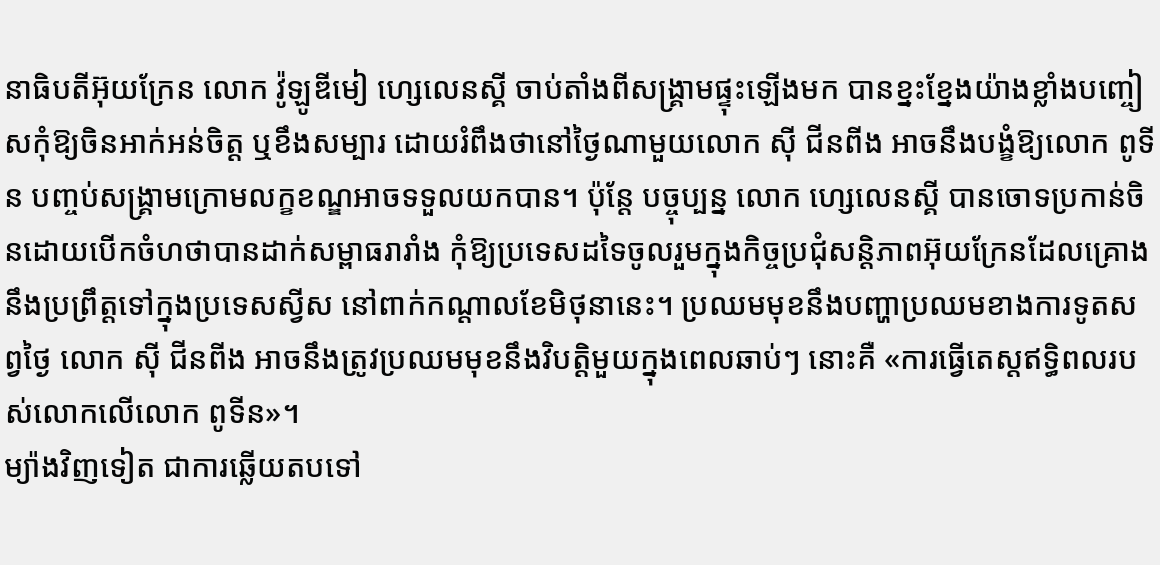នាធិបតីអ៊ុយក្រែន លោក វ៉ូឡូឌីមៀ ហ្សេលេនស្គី ចាប់តាំងពីសង្រ្គាមផ្ទុះឡើងមក បានខ្នះខ្នែងយ៉ាងខ្លាំងបញ្ចៀសកុំឱ្យចិនអាក់អន់ចិត្ត ឬខឹងសម្បារ ដោយរំពឹងថានៅថ្ងៃណាមួយលោក ស៊ី ជីនពីង អាចនឹងបង្ខំឱ្យលោក ពូទីន បញ្ចប់សង្រ្គាមក្រោមលក្ខខណ្ឌអាចទទួលយកបាន។ ប៉ុន្តែ បច្ចុប្បន្ន លោក ហ្សេលេនស្គី បានចោទប្រកាន់ចិនដោយបើកចំហថាបានដាក់សម្ពាធរារាំង កុំឱ្យប្រទេសដទៃចូលរួមក្នុងកិច្ចប្រជុំសន្តិភាពអ៊ុយក្រែនដែលគ្រោងនឹងប្រព្រឹត្តទៅក្នុងប្រទេសស្វីស នៅពាក់កណ្ដាលខែមិថុនានេះ។ ប្រឈមមុខនឹងបញ្ហាប្រឈមខាងការទូតសព្វថ្ងៃ លោក ស៊ី ជីនពីង អាចនឹងត្រូវប្រឈមមុខនឹងវិបត្តិមួយក្នុងពេលឆាប់ៗ នោះគឺ «ការធ្វើតេស្ដឥទ្ធិពលរបស់លោកលើលោក ពូទីន»។
ម្យ៉ាងវិញទៀត ជាការឆ្លើយតបទៅ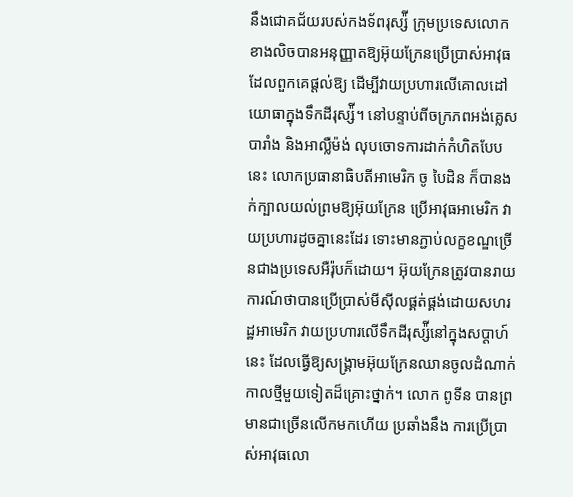នឹងជោគជ័យរបស់កងទ័ពរុស្ស៉ី ក្រុមប្រទេសលោកខាងលិចបានអនុញ្ញាតឱ្យអ៊ុយក្រែនប្រើប្រាស់អាវុធដែលពួកគេផ្ដល់ឱ្យ ដើម្បីវាយប្រហារលើគោលដៅ យោធាក្នុងទឹកដីរុស្ស៉ី។ នៅបន្ទាប់ពីចក្រភពអង់គ្លេស បារាំង និងអាល្លឺម៉ង់ លុបចោទការដាក់កំហិតបែបនេះ លោកប្រធានាធិបតីអាមេរិក ចូ បៃដិន ក៏បានងក់ក្បាលយល់ព្រមឱ្យអ៊ុយក្រែន ប្រើអាវុធអាមេរិក វាយប្រហារដូចគ្នានេះដែរ ទោះមានភ្ជាប់លក្ខខណ្ឌច្រើនជាងប្រទេសអឺរ៉ុបក៏ដោយ។ អ៊ុយក្រែនត្រូវបានរាយការណ៍ថាបានប្រើប្រាស់មីស៊ីលផ្គត់ផ្គង់ដោយសហរដ្ឋអាមេរិក វាយប្រហារលើទឹកដីរុស្ស៉ីនៅក្នុងសប្ដាហ៍នេះ ដែលធ្វើឱ្យសង្រ្គាមអ៊ុយក្រែនឈានចូលដំណាក់កាលថ្មីមួយទៀតដ៏គ្រោះថ្នាក់។ លោក ពូទីន បានព្រមានជាច្រើនលើកមកហើយ ប្រឆាំងនឹង ការប្រើប្រាស់អាវុធលោ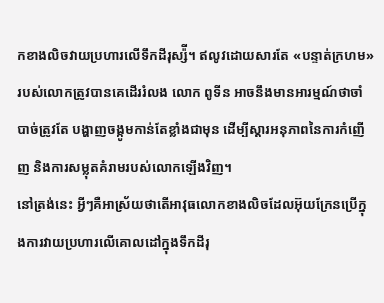កខាងលិចវាយប្រហារលើទឹកដីរុស្ស៉ី។ ឥលូវដោយសារតែ «បន្ទាត់ក្រហម» របស់លោកត្រូវបានគេដើររំលង លោក ពូទីន អាចនឹងមានអារម្មណ៍ថាចាំបាច់ត្រូវតែ បង្ហាញចង្កូមកាន់តែខ្លាំងជាមុន ដើម្បីស្ដារអនុភាពនៃការកំញើញ និងការសម្លុតគំរាមរបស់លោកឡើងវិញ។
នៅត្រង់នេះ អ្វីៗគឺអាស្រ័យថាតើអាវុធលោកខាងលិចដែលអ៊ុយក្រែនប្រើក្នុងការវាយប្រហារលើគោលដៅក្នុងទឹកដីរុ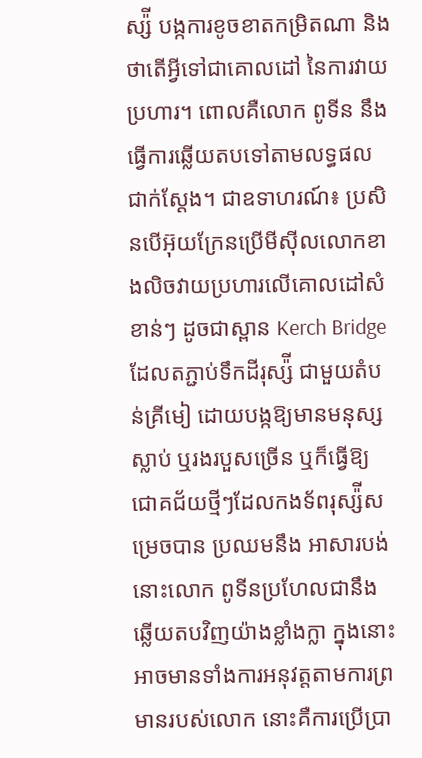ស្ស៉ី បង្កការខូចខាតកម្រិតណា និងថាតើអ្វីទៅជាគោលដៅ នៃការវាយប្រហារ។ ពោលគឺលោក ពូទីន នឹងធ្វើការឆ្លើយតបទៅតាមលទ្ធផលជាក់ស្ដែង។ ជាឧទាហរណ៍៖ ប្រសិនបើអ៊ុយក្រែនប្រើមីស៊ីលលោកខាងលិចវាយប្រហារលើគោលដៅសំខាន់ៗ ដូចជាស្ពាន Kerch Bridge ដែលតភ្ជាប់ទឹកដីរុស្ស៉ី ជាមួយតំបន់គ្រីមៀ ដោយបង្កឱ្យមានមនុស្សស្លាប់ ឬរងរបួសច្រើន ឬក៏ធ្វើឱ្យជោគជ័យថ្មីៗដែលកងទ័ពរុស្ស៉ីសម្រេចបាន ប្រឈមនឹង អាសារបង់ នោះលោក ពូទីនប្រហែលជានឹងឆ្លើយតបវិញយ៉ាងខ្លាំងក្លា ក្នុងនោះអាចមានទាំងការអនុវត្តតាមការព្រមានរបស់លោក នោះគឺការប្រើប្រា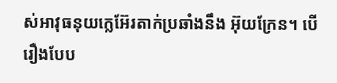ស់អាវុធនុយក្លេអ៊ែរតាក់ប្រឆាំងនឹង អ៊ុយក្រែន។ បើរឿងបែប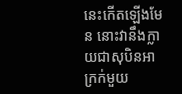នេះកើតឡើងមែន នោះវានឹងក្លាយជាសុបិនអាក្រក់មួយ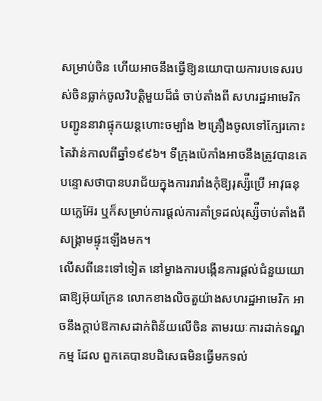សម្រាប់ចិន ហើយអាចនឹងធ្វើឱ្យនយោបាយការបទេសរបស់ចិនធ្លាក់ចូលវិបត្តិមួយដ៏ធំ ចាប់តាំងពី សហរដ្ឋអាមេរិក បញ្ជូននាវាផ្ទុកយន្ដហោះចម្បាំង ២គ្រឿងចូលទៅក្បែរកោះតៃវ៉ាន់កាលពីឆ្នាំ១៩៩៦។ ទីក្រុងប៉េកាំងអាចនឹងត្រូវបានគេបន្ទោសថាបានបរាជ័យក្នុងការរារាំងកុំឱ្យរុស្ស៉ីប្រើ អាវុធនុយក្លេអ៊ែរ ឬក៏សម្រាប់ការផ្ដល់ការគាំទ្រដល់រុស្ស៉ីចាប់តាំងពីសង្រ្គាមផ្ទុះឡើងមក។
លើសពីនេះទៅទៀត នៅម្ខាងការបង្កើនការផ្ដល់ជំនួយយោធាឱ្យអ៊ុយក្រែន លោកខាងលិចតួយ៉ាងសហរដ្ឋអាមេរិក អាចនឹងក្ដាប់ឱកាសដាក់ពិន័យលើចិន តាមរយៈការដាក់ទណ្ឌកម្ម ដែល ពួកគេបានបដិសេធមិនធ្វើមកទល់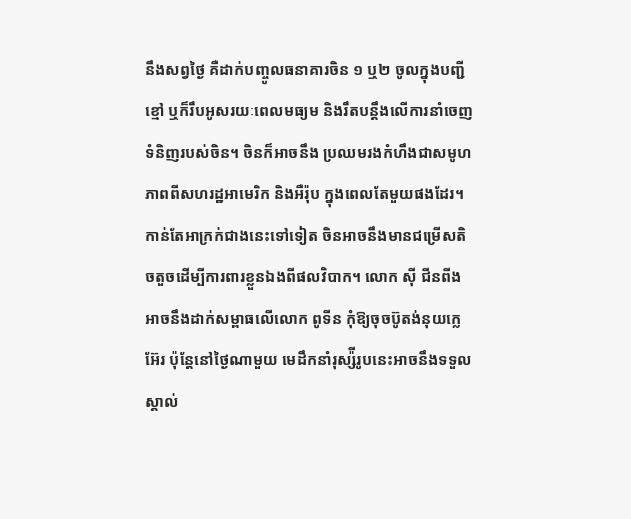នឹងសព្វថ្ងៃ គឺដាក់បញ្ចូលធនាគារចិន ១ ឬ២ ចូលក្នុងបញ្ជីខ្មៅ ឬក៏រឹបអូសរយៈពេលមធ្យម និងរឹតបន្តឹងលើការនាំចេញទំនិញរបស់ចិន។ ចិនក៏អាចនឹង ប្រឈមរងកំហឹងជាសមូហភាពពីសហរដ្ឋអាមេរិក និងអឺរ៉ុប ក្នុងពេលតែមួយផងដែរ។ កាន់តែអាក្រក់ជាងនេះទៅទៀត ចិនអាចនឹងមានជម្រើសតិចតួចដើម្បីការពារខ្លួនឯងពីផលវិបាក។ លោក ស៊ី ជីនពីងអាចនឹងដាក់សម្ពាធលើលោក ពូទីន កុំឱ្យចុចប៊ូតង់នុយក្លេអ៊ែរ ប៉ុន្តែនៅថ្ងៃណាមួយ មេដឹកនាំរុស្ស៉ីរូបនេះអាចនឹងទទួលស្គាល់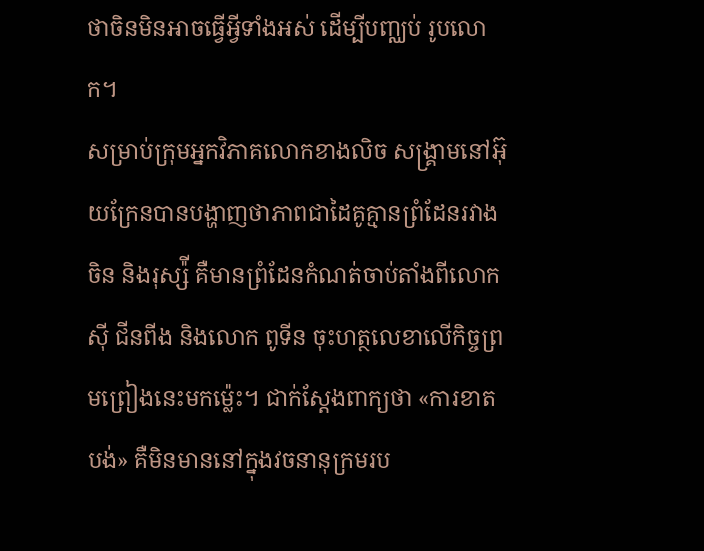ថាចិនមិនអាចធ្វើអ្វីទាំងអស់ ដើម្បីបញ្ឈប់ រូបលោក។
សម្រាប់ក្រុមអ្នកវិភាគលោកខាងលិច សង្រ្គាមនៅអ៊ុយក្រែនបានបង្ហាញថាភាពជាដៃគូគ្មានព្រំដែនរវាងចិន និងរុស្ស៉ី គឺមានព្រំដែនកំណត់ចាប់តាំងពីលោក ស៊ី ជីនពីង និងលោក ពូទីន ចុះហត្ថលេខាលើកិច្ចព្រមព្រៀងនេះមកម្ល៉េះ។ ជាក់ស្ដែងពាក្យថា «ការខាតបង់» គឺមិនមាននៅក្នុងវចនានុក្រមរប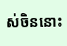ស់ចិននោះ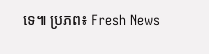ទេ៕ ប្រភព៖ Fresh News